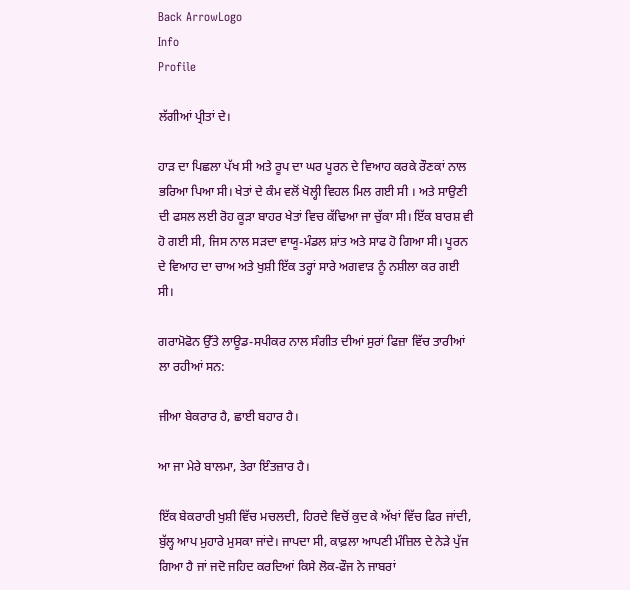Back ArrowLogo
Info
Profile

ਲੱਗੀਆਂ ਪ੍ਰੀਤਾਂ ਦੇ।

ਹਾੜ ਦਾ ਪਿਛਲਾ ਪੱਖ ਸੀ ਅਤੇ ਰੂਪ ਦਾ ਘਰ ਪੂਰਨ ਦੇ ਵਿਆਹ ਕਰਕੇ ਰੌਣਕਾਂ ਨਾਲ ਭਰਿਆ ਪਿਆ ਸੀ। ਖੇਤਾਂ ਦੇ ਕੰਮ ਵਲੋਂ ਖੋਲ੍ਹੀ ਵਿਹਲ ਮਿਲ ਗਈ ਸੀ । ਅਤੇ ਸਾਉਣੀ ਦੀ ਫਸਲ ਲਈ ਰੋਹ ਕੂੜਾ ਬਾਹਰ ਖੇਤਾਂ ਵਿਚ ਕੱਢਿਆ ਜਾ ਚੁੱਕਾ ਸੀ। ਇੱਕ ਬਾਰਸ਼ ਵੀ ਹੋ ਗਈ ਸੀ, ਜਿਸ ਨਾਲ ਸੜਦਾ ਵਾਯੂ-ਮੰਡਲ ਸ਼ਾਂਤ ਅਤੇ ਸਾਫ ਹੋ ਗਿਆ ਸੀ। ਪੂਰਨ ਦੇ ਵਿਆਹ ਦਾ ਚਾਅ ਅਤੇ ਖੁਸ਼ੀ ਇੱਕ ਤਰ੍ਹਾਂ ਸਾਰੇ ਅਗਵਾੜ ਨੂੰ ਨਸ਼ੀਲਾ ਕਰ ਗਈ ਸੀ।

ਗਰਾਮੋਫੋਨ ਉੱਤੇ ਲਾਊਡ-ਸਪੀਕਰ ਨਾਲ ਸੰਗੀਤ ਦੀਆਂ ਸੁਰਾਂ ਫਿਜ਼ਾ ਵਿੱਚ ਤਾਰੀਆਂ ਲਾ ਰਹੀਆਂ ਸਨ:

ਜੀਆ ਬੇਕਰਾਰ ਹੈ, ਛਾਈ ਬਹਾਰ ਹੈ।

ਆ ਜਾ ਮੇਰੇ ਬਾਲਮਾ, ਤੇਰਾ ਇੰਤਜ਼ਾਰ ਹੈ।

ਇੱਕ ਬੇਕਰਾਰੀ ਖੁਸ਼ੀ ਵਿੱਚ ਮਚਲਦੀ, ਹਿਰਦੇ ਵਿਚੋਂ ਕੁਦ ਕੇ ਅੱਖਾਂ ਵਿੱਚ ਫਿਰ ਜਾਂਦੀ, ਬੁੱਲ੍ਹ ਆਪ ਮੁਹਾਰੇ ਮੁਸਕਾ ਜਾਂਦੇ। ਜਾਪਦਾ ਸੀ, ਕਾਫ਼ਲਾ ਆਪਣੀ ਮੰਜ਼ਿਲ ਦੇ ਨੇੜੇ ਪੁੱਜ ਗਿਆ ਹੈ ਜਾਂ ਜਦੋ ਜਹਿਦ ਕਰਦਿਆਂ ਕਿਸੇ ਲੋਕ-ਫੌਜ ਨੇ ਜਾਬਰਾਂ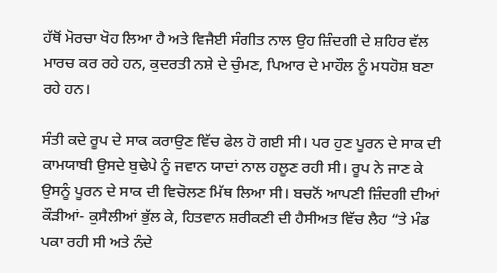ਹੱਥੋਂ ਮੋਰਚਾ ਖੋਹ ਲਿਆ ਹੈ ਅਤੇ ਵਿਜੈਈ ਸੰਗੀਤ ਨਾਲ ਉਹ ਜ਼ਿੰਦਗੀ ਦੇ ਸ਼ਹਿਰ ਵੱਲ ਮਾਰਚ ਕਰ ਰਹੇ ਹਨ, ਕੁਦਰਤੀ ਨਸ਼ੇ ਦੇ ਚੁੰਮਣ, ਪਿਆਰ ਦੇ ਮਾਹੌਲ ਨੂੰ ਮਧਹੋਸ਼ ਬਣਾ ਰਹੇ ਹਨ।

ਸੰਤੀ ਕਦੇ ਰੂਪ ਦੇ ਸਾਕ ਕਰਾਉਣ ਵਿੱਚ ਫੇਲ ਹੋ ਗਈ ਸੀ। ਪਰ ਹੁਣ ਪੂਰਨ ਦੇ ਸਾਕ ਦੀ ਕਾਮਯਾਬੀ ਉਸਦੇ ਬੁਢੇਪੇ ਨੂੰ ਜਵਾਨ ਯਾਦਾਂ ਨਾਲ ਹਲੂਣ ਰਹੀ ਸੀ। ਰੂਪ ਨੇ ਜਾਣ ਕੇ ਉਸਨੂੰ ਪੂਰਨ ਦੇ ਸਾਕ ਦੀ ਵਿਚੋਲਣ ਮਿੱਥ ਲਿਆ ਸੀ। ਬਚਨੋਂ ਆਪਣੀ ਜ਼ਿੰਦਗੀ ਦੀਆਂ ਕੌੜੀਆਂ- ਕੁਸੈਲੀਆਂ ਭੁੱਲ ਕੇ, ਹਿਤਵਾਨ ਸ਼ਰੀਕਣੀ ਦੀ ਹੈਸੀਅਤ ਵਿੱਚ ਲੈਹ “ਤੇ ਮੰਡ ਪਕਾ ਰਹੀ ਸੀ ਅਤੇ ਨੰਦੇ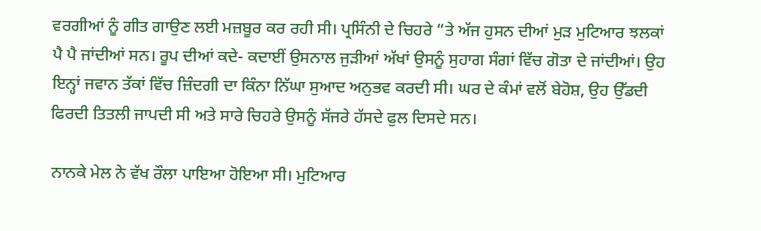ਵਰਗੀਆਂ ਨੂੰ ਗੀਤ ਗਾਉਣ ਲਈ ਮਜ਼ਬੂਰ ਕਰ ਰਹੀ ਸੀ। ਪ੍ਰਸਿੰਨੀ ਦੇ ਚਿਹਰੇ “ਤੇ ਅੱਜ ਹੁਸਨ ਦੀਆਂ ਮੁੜ ਮੁਟਿਆਰ ਝਲਕਾਂ ਪੈ ਪੈ ਜਾਂਦੀਆਂ ਸਨ। ਰੂਪ ਦੀਆਂ ਕਦੇ- ਕਦਾਈਂ ਉਸਨਾਲ ਜੁੜੀਆਂ ਅੱਖਾਂ ਉਸਨੂੰ ਸੁਹਾਗ ਸੰਗਾਂ ਵਿੱਚ ਗੋਤਾ ਦੇ ਜਾਂਦੀਆਂ। ਉਹ ਇਨ੍ਹਾਂ ਜਵਾਨ ਤੱਕਾਂ ਵਿੱਚ ਜ਼ਿੰਦਗੀ ਦਾ ਕਿੰਨਾ ਨਿੱਘਾ ਸੁਆਦ ਅਨੁਭਵ ਕਰਦੀ ਸੀ। ਘਰ ਦੇ ਕੰਮਾਂ ਵਲੋਂ ਬੇਹੋਸ਼, ਉਹ ਉੱਡਦੀ ਫਿਰਦੀ ਤਿਤਲੀ ਜਾਪਦੀ ਸੀ ਅਤੇ ਸਾਰੇ ਚਿਹਰੇ ਉਸਨੂੰ ਸੱਜਰੇ ਹੱਸਦੇ ਫੁਲ ਦਿਸਦੇ ਸਨ।

ਨਾਨਕੇ ਮੇਲ ਨੇ ਵੱਖ ਰੌਲਾ ਪਾਇਆ ਹੋਇਆ ਸੀ। ਮੁਟਿਆਰ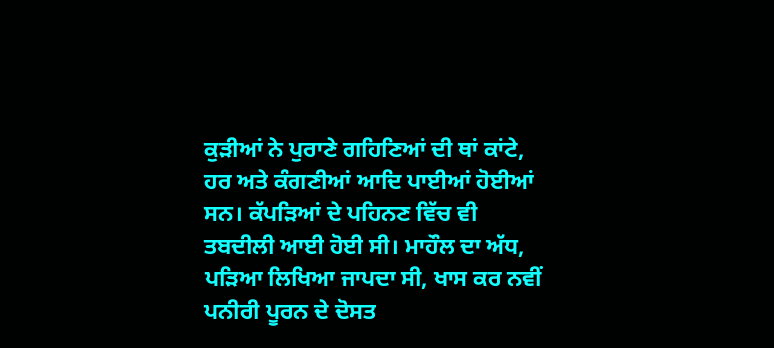ਕੁੜੀਆਂ ਨੇ ਪੁਰਾਣੇ ਗਹਿਣਿਆਂ ਦੀ ਥਾਂ ਕਾਂਟੇ, ਹਰ ਅਤੇ ਕੰਗਣੀਆਂ ਆਦਿ ਪਾਈਆਂ ਹੋਈਆਂ ਸਨ। ਕੱਪੜਿਆਂ ਦੇ ਪਹਿਨਣ ਵਿੱਚ ਵੀ ਤਬਦੀਲੀ ਆਈ ਹੋਈ ਸੀ। ਮਾਹੌਲ ਦਾ ਅੱਧ, ਪੜਿਆ ਲਿਖਿਆ ਜਾਪਦਾ ਸੀ, ਖਾਸ ਕਰ ਨਵੀਂ ਪਨੀਰੀ ਪੂਰਨ ਦੇ ਦੋਸਤ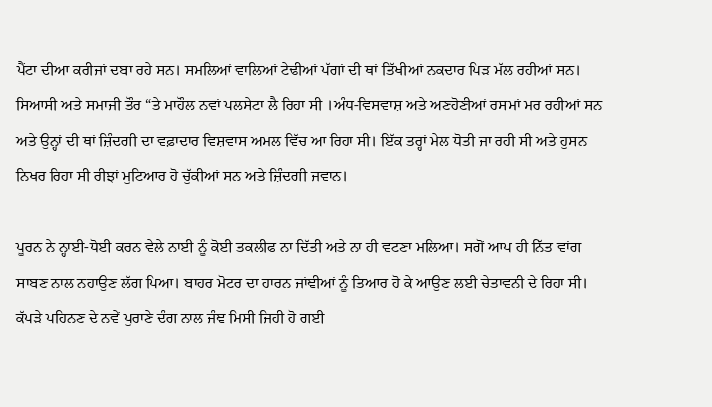ਪੈਂਟਾ ਦੀਆ ਕਰੀਜਾਂ ਦਬਾ ਰਹੇ ਸਨ। ਸਮਲਿਆਂ ਵਾਲਿਆਂ ਟੇਢੀਆਂ ਪੱਗਾਂ ਦੀ ਥਾਂ ਤਿੱਖੀਆਂ ਨਕਦਾਰ ਪਿੜ ਮੱਲ ਰਹੀਆਂ ਸਨ। ਸਿਆਸੀ ਅਤੇ ਸਮਾਜੀ ਤੌਰ “ਤੇ ਮਾਹੌਲ ਨਵਾਂ ਪਲਸੇਟਾ ਲੈ ਰਿਹਾ ਸੀ ।ਅੰਧ-ਵਿਸਵਾਸ਼ ਅਤੇ ਅਣਹੋਣੀਆਂ ਰਸਮਾਂ ਮਰ ਰਹੀਆਂ ਸਨ ਅਤੇ ਉਨ੍ਹਾਂ ਦੀ ਥਾਂ ਜ਼ਿੰਦਗੀ ਦਾ ਵਫ਼ਾਦਾਰ ਵਿਸ਼ਵਾਸ ਅਮਲ ਵਿੱਚ ਆ ਰਿਹਾ ਸੀ। ਇੱਕ ਤਰ੍ਹਾਂ ਮੇਲ ਧੋਤੀ ਜਾ ਰਹੀ ਸੀ ਅਤੇ ਹੁਸਨ ਨਿਖਰ ਰਿਹਾ ਸੀ ਰੀਝਾਂ ਮੁਟਿਆਰ ਹੋ ਚੁੱਕੀਆਂ ਸਨ ਅਤੇ ਜ਼ਿੰਦਗੀ ਜਵਾਨ।

ਪੂਰਨ ਨੇ ਨ੍ਹਾਈ-ਧੋਈ ਕਰਨ ਵੇਲੇ ਨਾਈ ਨੂੰ ਕੋਈ ਤਕਲੀਫ ਨਾ ਦਿੱਤੀ ਅਤੇ ਨਾ ਹੀ ਵਟਣਾ ਮਲਿਆ। ਸਗੋਂ ਆਪ ਹੀ ਨਿੱਤ ਵਾਂਗ ਸਾਬਣ ਨਾਲ ਨਹਾਉਣ ਲੱਗ ਪਿਆ। ਬਾਹਰ ਮੋਟਰ ਦਾ ਹਾਰਨ ਜਾਂਞੀਆਂ ਨੂੰ ਤਿਆਰ ਹੋ ਕੇ ਆਉਣ ਲਈ ਚੇਤਾਵਨੀ ਦੇ ਰਿਹਾ ਸੀ। ਕੱਪੜੇ ਪਹਿਨਣ ਦੇ ਨਵੇਂ ਪੁਰਾਣੇ ਦੰਗ ਨਾਲ ਜੰਞ ਮਿਸੀ ਜਿਹੀ ਹੋ ਗਈ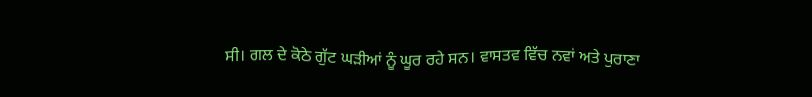ਸੀ। ਗਲ ਦੇ ਕੋਠੇ ਗੁੱਟ ਘੜੀਆਂ ਨੂੰ ਘੂਰ ਰਹੇ ਸਨ। ਵਾਸਤਵ ਵਿੱਚ ਨਵਾਂ ਅਤੇ ਪੁਰਾਣਾ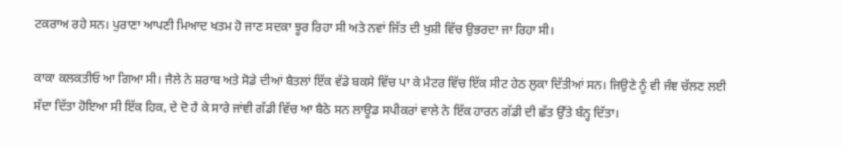ਟਕਰਾਅ ਰਹੇ ਸਨ। ਪੁਰਾਣਾ ਆਪਣੀ ਮਿਆਦ ਖਤਮ ਹੋ ਜਾਣ ਸਦਕਾ ਝੂਰ ਰਿਹਾ ਸੀ ਅਤੇ ਨਵਾਂ ਜਿੱਤ ਦੀ ਖੁਸ਼ੀ ਵਿੱਚ ਉਭਰਦਾ ਜਾ ਰਿਹਾ ਸੀ।

ਕਾਕਾ ਕਲਕਤੀਓ ਆ ਗਿਆ ਸੀ। ਜੈਲੇ ਨੇ ਸ਼ਰਾਬ ਅਤੇ ਸੋਡੇ ਦੀਆਂ ਬੈਤਲਾਂ ਇੱਕ ਵੱਡੇ ਬਕਸੇ ਵਿੱਚ ਪਾ ਕੇ ਮੈਟਰ ਵਿੱਚ ਇੱਕ ਸੀਟ ਹੇਠ ਲੁਕਾ ਦਿੱਤੀਆਂ ਸਨ। ਜਿਉਣੇ ਨੂੰ ਵੀ ਜੰਞ ਚੱਲਣ ਲਈ ਸੱਦਾ ਦਿੱਤਾ ਹੋਇਆ ਸੀ ਇੱਕ ਹਿਕ, ਦੇ ਦੋ ਹੈ ਕੇ ਸਾਰੇ ਜਾਂਞੀ ਗੱਡੀ ਵਿੱਚ ਆ ਬੈਠੇ ਸਨ ਲਾਊਡ ਸਪੀਕਰਾਂ ਵਾਲੇ ਨੇ ਇੱਕ ਹਾਰਨ ਗੱਡੀ ਦੀ ਛੱਤ ਉੱਤੇ ਬੰਨ੍ਹ ਦਿੱਤਾ।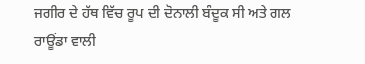ਜਗੀਰ ਦੇ ਹੱਥ ਵਿੱਚ ਰੂਪ ਦੀ ਦੋਨਾਲੀ ਬੰਦੂਕ ਸੀ ਅਤੇ ਗਲ ਰਾਊਂਡਾ ਵਾਲੀ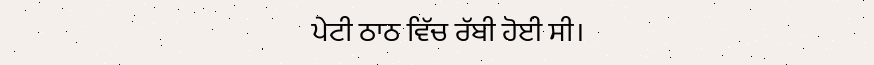ਪੇਟੀ ਠਾਠ ਵਿੱਚ ਰੱਬੀ ਹੋਈ ਸੀ।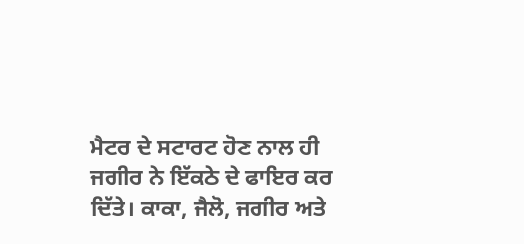ਮੈਟਰ ਦੇ ਸਟਾਰਟ ਹੋਣ ਨਾਲ ਹੀ ਜਗੀਰ ਨੇ ਇੱਕਠੇ ਦੇ ਫਾਇਰ ਕਰ ਦਿੱਤੇ। ਕਾਕਾ, ਜੈਲੋ, ਜਗੀਰ ਅਤੇ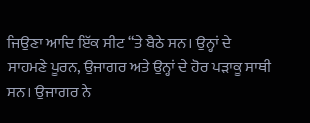ਜਿਉਣਾ ਆਦਿ ਇੱਕ ਸੀਟ “ਤੇ ਬੈਠੇ ਸਨ। ਉਨ੍ਹਾਂ ਦੇ ਸਾਹਮਣੇ ਪੂਰਨ, ਉਜਾਗਰ ਅਤੇ ਉਨ੍ਹਾਂ ਦੇ ਹੋਰ ਪੜਾਕੂ ਸਾਥੀ ਸਨ। ਉਜਾਗਰ ਨੇ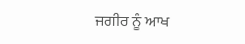ਜਗੀਰ ਨੂੰ ਆਖ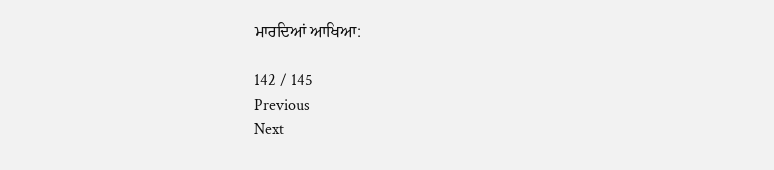ਮਾਰਦਿਆਂ ਆਖਿਆ:

142 / 145
Previous
Next